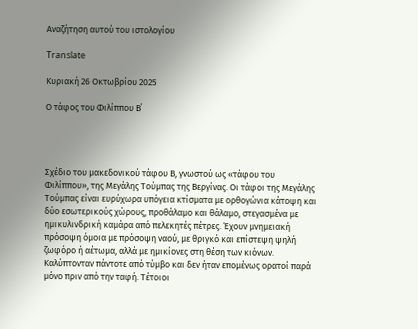Αναζήτηση αυτού του ιστολογίου

Translate

Κυριακή 26 Οκτωβρίου 2025

Ο τάφος του Φιλίππου Β΄




Σχέδιο του μακεδονικού τάφου Β, γνωστού ως «τάφου του Φιλίππου», της Μεγάλης Τούμπας της Βεργίνας. Οι τάφοι της Μεγάλης Τούμπας είναι ευρύχωρα υπόγεια κτίσματα με ορθογώνια κάτοψη και δύο εσωτερικούς χώρους, προθάλαμο και θάλαμο, στεγασμένα με ημικυλινδρική καμάρα από πελεκητές πέτρες. Έχουν μνημειακή πρόσοψη όμοια με πρόσοψη ναού, με θριγκό και επίστεψη ψηλή ζωφόρο ή αέτωμα, αλλά με ημικίονες στη θέση των κιόνων. Καλύπτονταν πάντοτε από τύμβο και δεν ήταν επομένως ορατοί παρά μόνο πριν από την ταφή. Τέτοιοι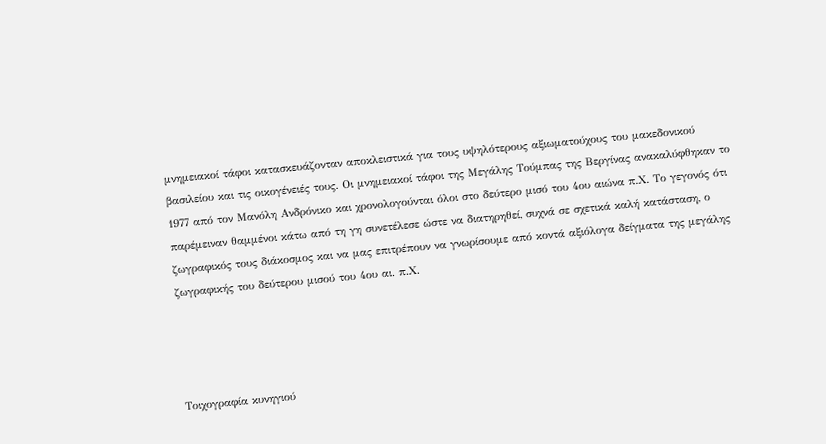μνημειακοί τάφοι κατασκευάζονταν αποκλειστικά για τους υψηλότερους αξιωματούχους του μακεδονικού βασιλείου και τις οικογένειές τους. Οι μνημειακοί τάφοι της Μεγάλης Τούμπας της Βεργίνας ανακαλύφθηκαν το 1977 από τον Μανόλη Ανδρόνικο και χρονολογούνται όλοι στο δεύτερο μισό του 4ου αιώνα π.Χ. Το γεγονός ότι παρέμειναν θαμμένοι κάτω από τη γη συνετέλεσε ώστε να διατηρηθεί, συχνά σε σχετικά καλή κατάσταση, ο ζωγραφικός τους διάκοσμος και να μας επιτρέπουν να γνωρίσουμε από κοντά αξιόλογα δείγματα της μεγάλης ζωγραφικής του δεύτερου μισού του 4ου αι. π.Χ.




Τοιχογραφία κυνηγιού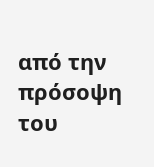από την πρόσοψη του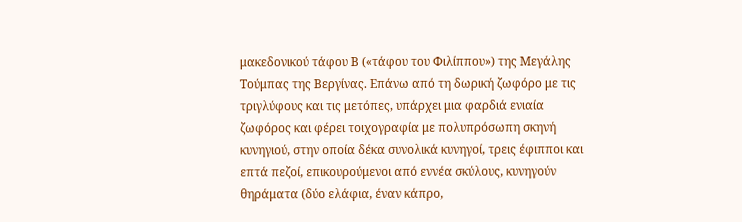μακεδονικού τάφου Β («τάφου του Φιλίππου») της Μεγάλης Τούμπας της Βεργίνας. Επάνω από τη δωρική ζωφόρο με τις τριγλύφους και τις μετόπες, υπάρχει μια φαρδιά ενιαία ζωφόρος και φέρει τοιχογραφία με πολυπρόσωπη σκηνή κυνηγιού, στην οποία δέκα συνολικά κυνηγοί, τρεις έφιπποι και επτά πεζοί, επικουρούμενοι από εννέα σκύλους, κυνηγούν θηράματα (δύο ελάφια, έναν κάπρο,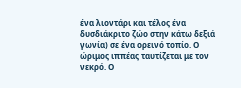ένα λιοντάρι και τέλος ένα δυσδιάκριτο ζώο στην κάτω δεξιά γωνία) σε ένα ορεινό τοπίο. Ο ώριμος ιππέας ταυτίζεται με τον νεκρό. Ο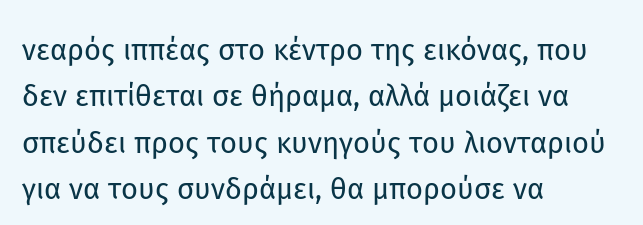νεαρός ιππέας στο κέντρο της εικόνας, που δεν επιτίθεται σε θήραμα, αλλά μοιάζει να σπεύδει προς τους κυνηγούς του λιονταριού για να τους συνδράμει, θα μπορούσε να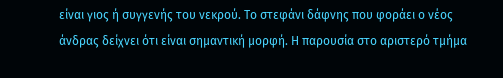είναι γιος ή συγγενής του νεκρού. Το στεφάνι δάφνης που φοράει ο νέος άνδρας δείχνει ότι είναι σημαντική μορφή. Η παρουσία στο αριστερό τμήμα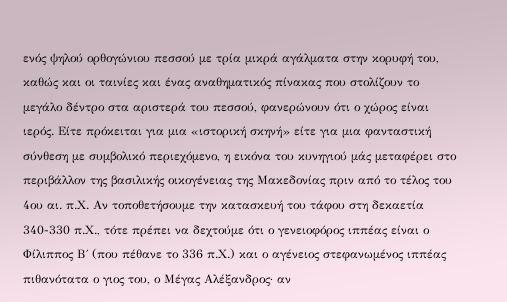ενός ψηλού ορθογώνιου πεσσού με τρία μικρά αγάλματα στην κορυφή του, καθώς και οι ταινίες και ένας αναθηματικός πίνακας που στολίζουν το μεγάλο δέντρο στα αριστερά του πεσσού, φανερώνουν ότι ο χώρος είναι ιερός. Είτε πρόκειται για μια «ιστορική σκηνή» είτε για μια φανταστική σύνθεση με συμβολικό περιεχόμενο, η εικόνα του κυνηγιού μάς μεταφέρει στο περιβάλλον της βασιλικής οικογένειας της Μακεδονίας πριν από το τέλος του 4ου αι. π.Χ. Αν τοποθετήσουμε την κατασκευή του τάφου στη δεκαετία 340-330 π.Χ., τότε πρέπει να δεχτούμε ότι ο γενειοφόρος ιππέας είναι ο Φίλιππος Β΄ (που πέθανε το 336 π.Χ.) και ο αγένειος στεφανωμένος ιππέας πιθανότατα ο γιος του, ο Μέγας Αλέξανδρος· αν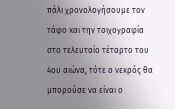πάλι χρονολογήσουμε τον τάφο και την τοιχογραφία στο τελευταίο τέταρτο του 4ου αιώνα, τότε ο νεκρός θα μπορούσε να είναι ο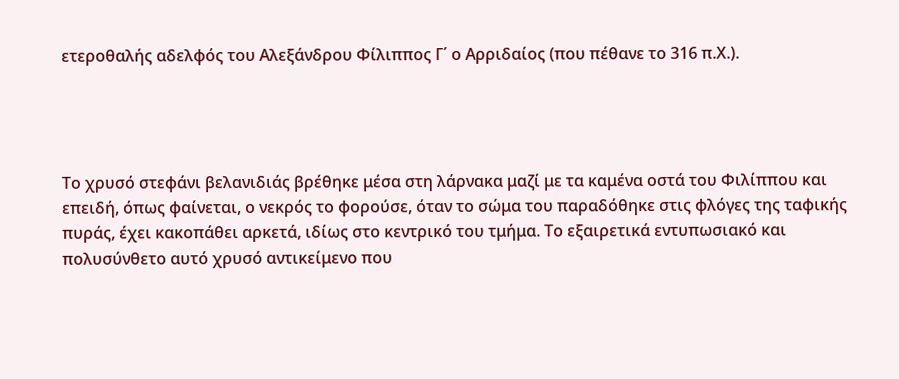ετεροθαλής αδελφός του Αλεξάνδρου Φίλιππος Γ΄ ο Αρριδαίος (που πέθανε το 316 π.Χ.).




Το χρυσό στεφάνι βελανιδιάς βρέθηκε μέσα στη λάρνακα μαζί με τα καμένα οστά του Φιλίππου και επειδή, όπως φαίνεται, ο νεκρός το φορούσε, όταν το σώμα του παραδόθηκε στις φλόγες της ταφικής πυράς, έχει κακοπάθει αρκετά, ιδίως στο κεντρικό του τμήμα. Το εξαιρετικά εντυπωσιακό και πολυσύνθετο αυτό χρυσό αντικείμενο που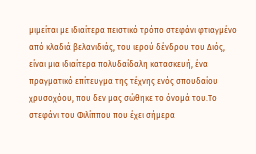μιμείται με ιδιαίτερα πειστικό τρόπο στεφάνι φτιαγμένο από κλαδιά βελανιδιάς, του ιερού δένδρου του Διός, είναι μια ιδιαίτερα πολυδαίδαλη κατασκευή, ένα πραγματικό επίτευγμα της τέχνης ενός σπουδαίου χρυσοχόου, που δεν μας σώθηκε το όνομά του.Το στεφάνι του Φιλίππου που έχει σήμερα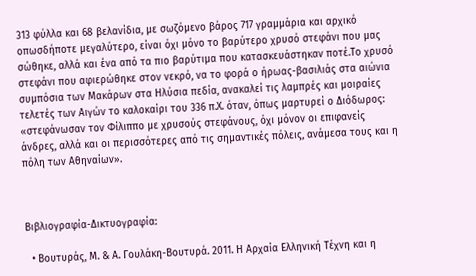313 φύλλα και 68 βελανίδια, με σωζόμενο βάρος 717 γραμμάρια και αρχικό οπωσδήποτε μεγαλύτερο, είναι όχι μόνο το βαρύτερο χρυσό στεφάνι που μας σώθηκε, αλλά και ένα από τα πιο βαρύτιμα που κατασκευάστηκαν ποτέ.Το χρυσό στεφάνι που αφιερώθηκε στον νεκρό, να το φορά ο ήρωας-βασιλιάς στα αιώνια συμπόσια των Μακάρων στα Ηλύσια πεδία, ανακαλεί τις λαμπρές και μοιραίες τελετές των Αιγών το καλοκαίρι του 336 π.Χ. όταν, όπως μαρτυρεί ο Διόδωρος: «στεφάνωσαν τον Φίλιππο με χρυσούς στεφάνους, όχι μόνον οι επιφανείς άνδρες, αλλά και οι περισσότερες από τις σημαντικές πόλεις, ανάμεσα τους και η πόλη των Αθηναίων».



Βιβλιογραφία-Δικτυογραφία:

  • Βουτυράς, Μ. & Α. Γουλάκη-Βουτυρά. 2011. Η Αρχαία Ελληνική Τέχνη και η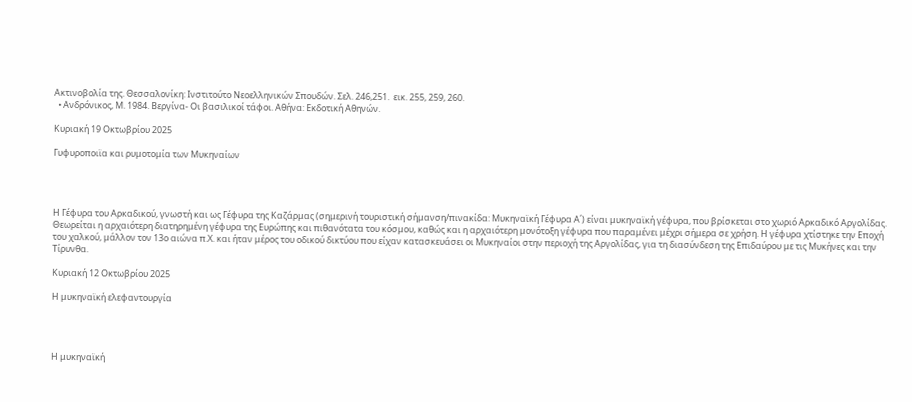Ακτινοβολία της. Θεσσαλονίκη: Ινστιτούτο Νεοελληνικών Σπουδών. Σελ. 246,251.  εικ. 255, 259, 260.
  • Ανδρόνικος, Μ. 1984. Βεργίνα- Οι βασιλικοί τάφοι. Αθήνα: Εκδοτική Αθηνών.

Κυριακή 19 Οκτωβρίου 2025

Γυφυροποιϊα και ρυμοτομία των Μυκηναίων




Η Γέφυρα του Αρκαδικού, γνωστή και ως Γέφυρα της Καζάρμας (σημερινή τουριστική σήμανση/πινακίδα: Μυκηναϊκή Γέφυρα Α΄) είναι μυκηναϊκή γέφυρα, που βρίσκεται στο χωριό Αρκαδικό Αργολίδας. Θεωρείται η αρχαιότερη διατηρημένη γέφυρα της Ευρώπης και πιθανότατα του κόσμου, καθώς και η αρχαιότερη μονότοξη γέφυρα που παραμένει μέχρι σήμερα σε χρήση. Η γέφυρα χτίστηκε την Εποχή του χαλκού, μάλλον τον 13ο αιώνα π.Χ. και ήταν μέρος του οδικού δικτύου που είχαν κατασκευάσει οι Μυκηναίοι στην περιοχή της Αργολίδας, για τη διασύνδεση της Επιδαύρου με τις Μυκήνες και την Τίρυνθα.

Κυριακή 12 Οκτωβρίου 2025

Η μυκηναϊκή ελεφαντουργία




Η μυκηναϊκή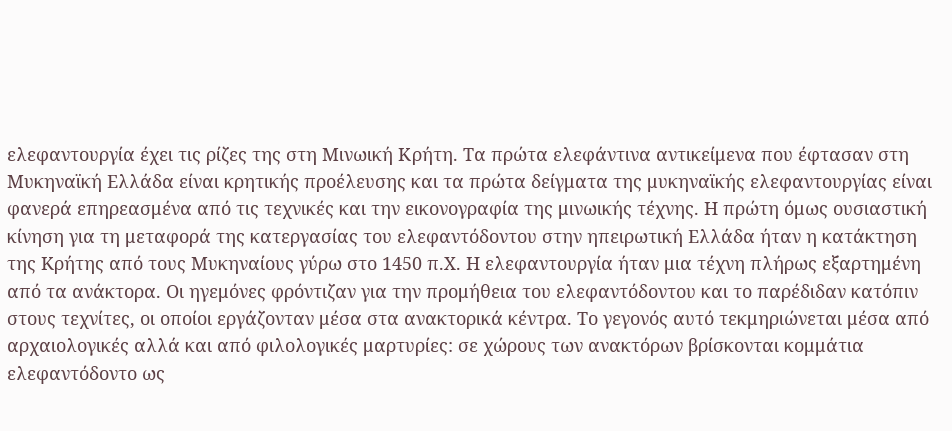ελεφαντουργία έχει τις ρίζες της στη Μινωική Κρήτη. Τα πρώτα ελεφάντινα αντικείμενα που έφτασαν στη Μυκηναϊκή Ελλάδα είναι κρητικής προέλευσης και τα πρώτα δείγματα της μυκηναϊκής ελεφαντουργίας είναι φανερά επηρεασμένα από τις τεχνικές και την εικονογραφία της μινωικής τέχνης. Η πρώτη όμως ουσιαστική κίνηση για τη μεταφορά της κατεργασίας του ελεφαντόδοντου στην ηπειρωτική Ελλάδα ήταν η κατάκτηση της Kρήτης από τους Mυκηναίους γύρω στο 1450 π.Χ. Η ελεφαντουργία ήταν μια τέχνη πλήρως εξαρτημένη από τα ανάκτορα. Οι ηγεμόνες φρόντιζαν για την προμήθεια του ελεφαντόδοντου και το παρέδιδαν κατόπιν στους τεχνίτες, οι οποίοι εργάζονταν μέσα στα ανακτορικά κέντρα. Το γεγονός αυτό τεκμηριώνεται μέσα από αρχαιολογικές αλλά και από φιλολογικές μαρτυρίες: σε χώρους των ανακτόρων βρίσκονται κομμάτια ελεφαντόδοντο ως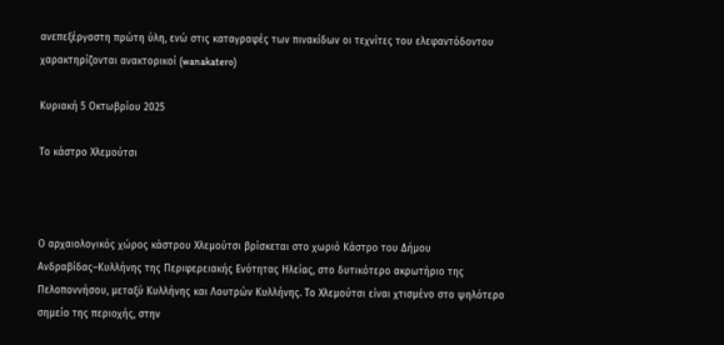ανεπεξέργαστη πρώτη ύλη, ενώ στις καταγραφές των πινακίδων οι τεχνίτες του ελεφαντόδοντου χαρακτηρίζονται ανακτορικοί (wanakatero)

Κυριακή 5 Οκτωβρίου 2025

Το κάστρο Χλεμούτσι



Ο αρχαιολογικός χώρος κάστρου Χλεμούτσι βρίσκεται στο χωριό Κάστρο του Δήμου Ανδραβίδας–Κυλλήνης της Περιφερειακής Ενότητας Ηλείας, στο δυτικότερο ακρωτήριο της Πελοποννήσου, μεταξύ Κυλλήνης και Λουτρών Κυλλήνης. Το Χλεμούτσι είναι χτισμένο στο ψηλότερο σημείο της περιοχής, στην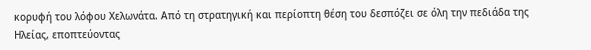κορυφή του λόφου Χελωνάτα. Από τη στρατηγική και περίοπτη θέση του δεσπόζει σε όλη την πεδιάδα της Ηλείας, εποπτεύοντας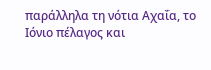παράλληλα τη νότια Αχαΐα, το Ιόνιο πέλαγος και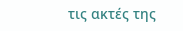τις ακτές της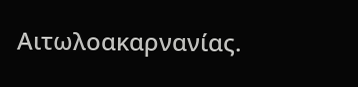Αιτωλοακαρνανίας.